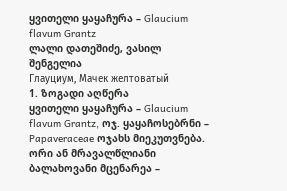ყვითელი ყაყაჩურა – Glaucium flavum Grantz
ლალი დათეშიძე, ვასილ შენგელია
Глауциум, Мачек желтоватый
1. ზოგადი აღწერა
ყვითელი ყაყაჩურა – Glaucium flavum Grantz, ოჯ. ყაყაჩოსებრნი – Papaveraceae ოჯახს მიეკუთვნება. ორი ან მრავალწლიანი ბალახოვანი მცენარეა –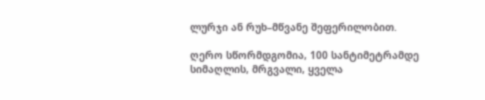ლურჯი ან რუხ–მწვანე შეფერილობით.

ღერო სწორმდგომია, 100 სანტიმეტრამდე სიმაღლის, მრგვალი, ყველა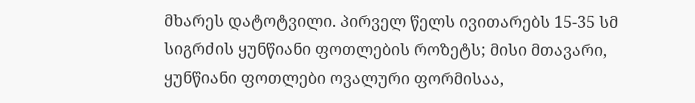მხარეს დატოტვილი. პირველ წელს ივითარებს 15-35 სმ სიგრძის ყუნწიანი ფოთლების როზეტს; მისი მთავარი, ყუნწიანი ფოთლები ოვალური ფორმისაა,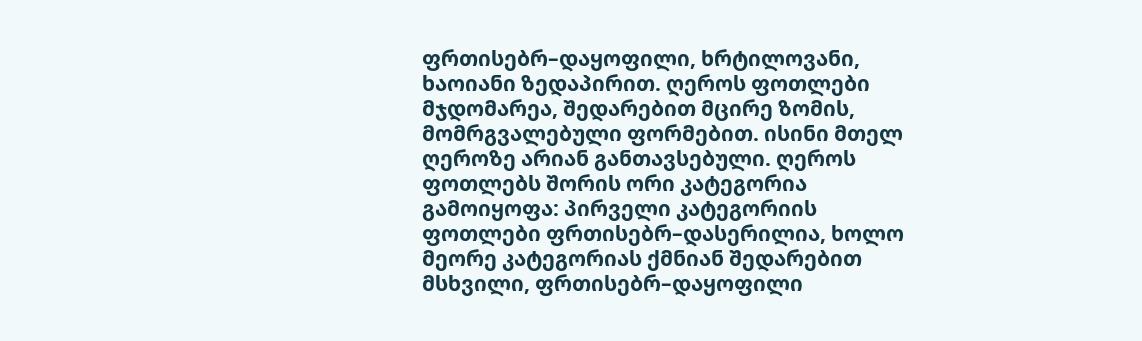ფრთისებრ–დაყოფილი, ხრტილოვანი, ხაოიანი ზედაპირით. ღეროს ფოთლები მჯდომარეა, შედარებით მცირე ზომის, მომრგვალებული ფორმებით. ისინი მთელ ღეროზე არიან განთავსებული. ღეროს ფოთლებს შორის ორი კატეგორია გამოიყოფა: პირველი კატეგორიის ფოთლები ფრთისებრ–დასერილია, ხოლო მეორე კატეგორიას ქმნიან შედარებით მსხვილი, ფრთისებრ–დაყოფილი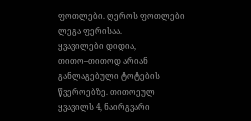ფოთლები. ღეროს ფოთლები ლეგა ფერისაა.
ყვავილები დიდია, თითო–თითოდ არიან განლაგებული ტოტების წვეროებზე. თითოეულ ყვავილს 4, ნაირგვარი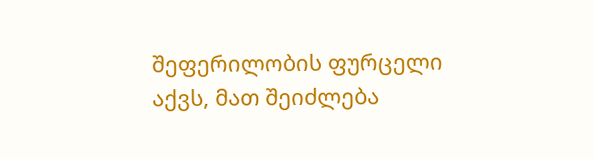შეფერილობის ფურცელი აქვს, მათ შეიძლება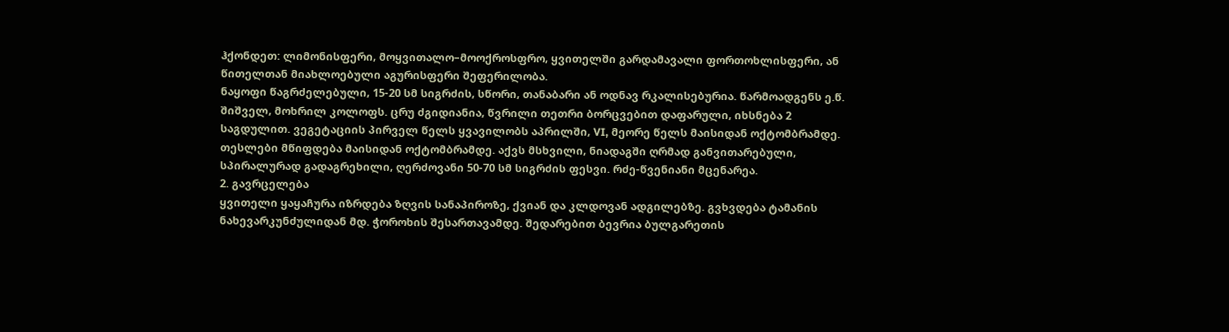ჰქონდეთ: ლიმონისფერი, მოყვითალო–მოოქროსფრო, ყვითელში გარდამავალი ფორთოხლისფერი, ან წითელთან მიახლოებული აგურისფერი შეფერილობა.
ნაყოფი წაგრძელებული, 15-20 სმ სიგრძის, სწორი, თანაბარი ან ოდნავ რკალისებურია. წარმოადგენს ე.წ. შიშველ, მოხრილ კოლოფს. ცრუ ძგიდიანია, წვრილი თეთრი ბორცვებით დაფარული, იხსნება 2 საგდულით. ვეგეტაციის პირველ წელს ყვავილობს აპრილში, VI, მეორე წელს მაისიდან ოქტომბრამდე. თესლები მწიფდება მაისიდან ოქტომბრამდე. აქვს მსხვილი, ნიადაგში ღრმად განვითარებული, სპირალურად გადაგრეხილი, ღერძოვანი 50-70 სმ სიგრძის ფესვი. რძე-წვენიანი მცენარეა.
2. გავრცელება
ყვითელი ყაყაჩურა იზრდება ზღვის სანაპიროზე, ქვიან და კლდოვან ადგილებზე. გვხვდება ტამანის ნახევარკუნძულიდან მდ. ჭოროხის შესართავამდე. შედარებით ბევრია ბულგარეთის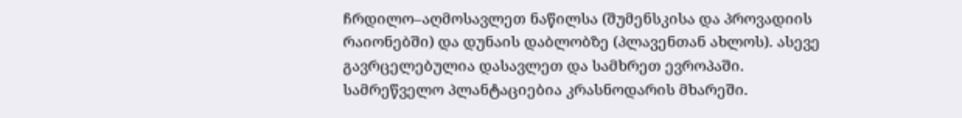ჩრდილო–აღმოსავლეთ ნაწილსა (შუმენსკისა და პროვადიის რაიონებში) და დუნაის დაბლობზე (პლავენთან ახლოს). ასევე გავრცელებულია დასავლეთ და სამხრეთ ევროპაში. სამრეწველო პლანტაციებია კრასნოდარის მხარეში.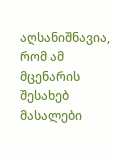აღსანიშნავია, რომ ამ მცენარის შესახებ მასალები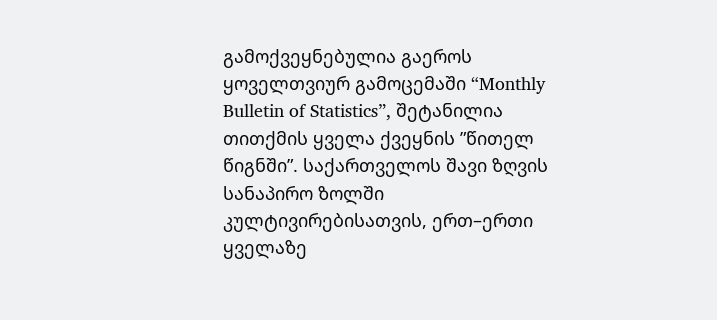გამოქვეყნებულია გაეროს ყოველთვიურ გამოცემაში “Monthly Bulletin of Statistics”, შეტანილია თითქმის ყველა ქვეყნის ”წითელ წიგნში”. საქართველოს შავი ზღვის სანაპირო ზოლში კულტივირებისათვის, ერთ–ერთი ყველაზე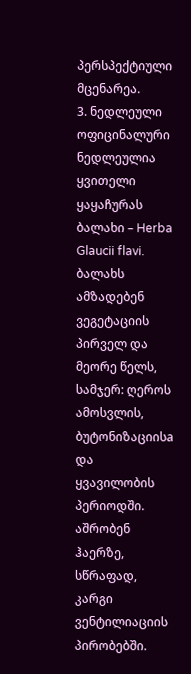პერსპექტიული მცენარეა.
3. ნედლეული
ოფიცინალური ნედლეულია ყვითელი ყაყაჩურას ბალახი – Herba Glaucii flavi. ბალახს ამზადებენ ვეგეტაციის პირველ და მეორე წელს, სამჯერ: ღეროს ამოსვლის, ბუტონიზაციისa და ყვავილობის პერიოდში. აშრობენ ჰაერზე, სწრაფად, კარგი ვენტილიაციის პირობებში.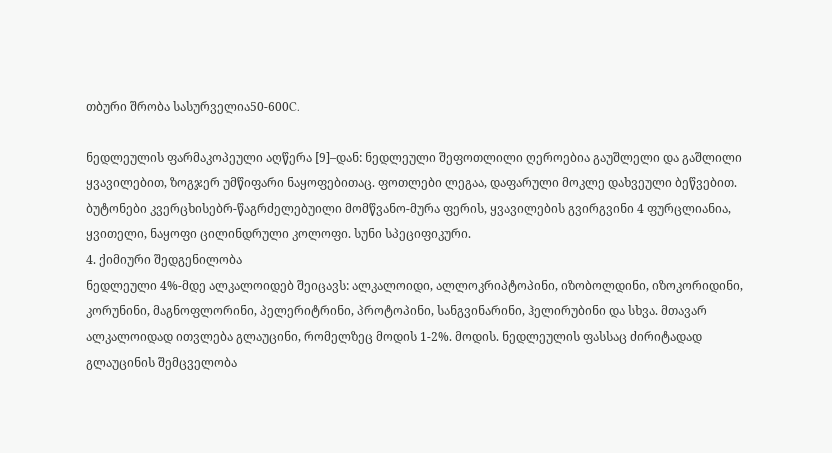თბური შრობა სასურველია50-600C.

ნედლეულის ფარმაკოპეული აღწერა [9]–დან: ნედლეული შეფოთლილი ღეროებია გაუშლელი და გაშლილი ყვავილებით, ზოგჯერ უმწიფარი ნაყოფებითაც. ფოთლები ლეგაა, დაფარული მოკლე დახვეული ბეწვებით. ბუტონები კვერცხისებრ-წაგრძელებუილი მომწვანო-მურა ფერის, ყვავილების გვირგვინი 4 ფურცლიანია, ყვითელი, ნაყოფი ცილინდრული კოლოფი. სუნი სპეციფიკური.
4. ქიმიური შედგენილობა
ნედლეული 4%-მდე ალკალოიდებ შეიცავს: ალკალოიდი, ალლოკრიპტოპინი, იზობოლდინი, იზოკორიდინი, კორუნინი, მაგნოფლორინი, პელერიტრინი, პროტოპინი, სანგვინარინი, ჰელირუბინი და სხვა. მთავარ ალკალოიდად ითვლება გლაუცინი, რომელზეც მოდის 1-2%. მოდის. ნედლეულის ფასსაც ძირიტადად გლაუცინის შემცველობა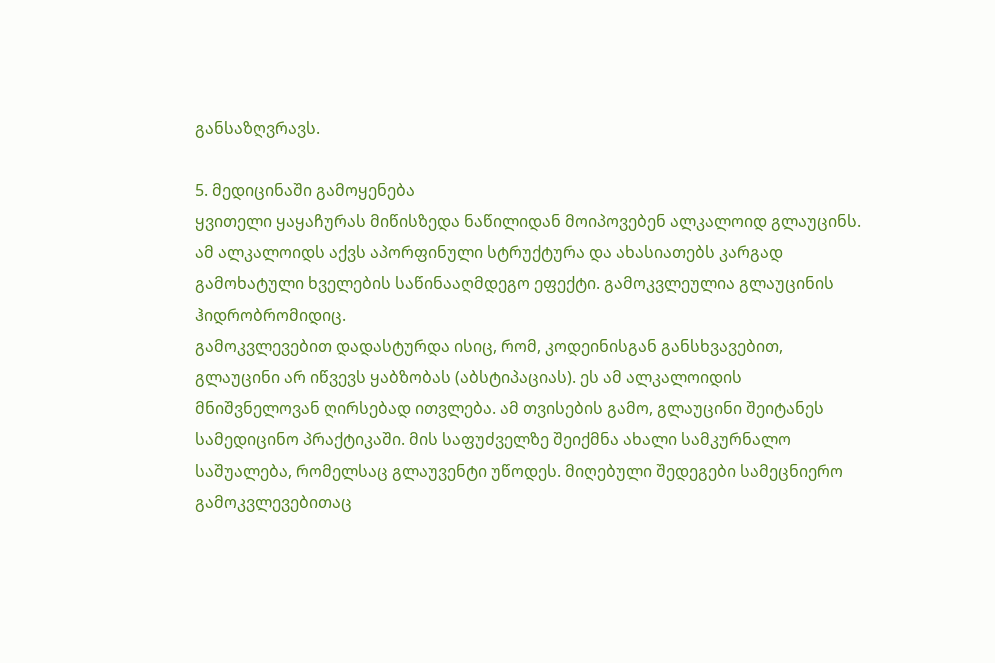განსაზღვრავს.

5. მედიცინაში გამოყენება
ყვითელი ყაყაჩურას მიწისზედა ნაწილიდან მოიპოვებენ ალკალოიდ გლაუცინს. ამ ალკალოიდს აქვს აპორფინული სტრუქტურა და ახასიათებს კარგად გამოხატული ხველების საწინააღმდეგო ეფექტი. გამოკვლეულია გლაუცინის ჰიდრობრომიდიც.
გამოკვლევებით დადასტურდა ისიც, რომ, კოდეინისგან განსხვავებით, გლაუცინი არ იწვევს ყაბზობას (აბსტიპაციას). ეს ამ ალკალოიდის მნიშვნელოვან ღირსებად ითვლება. ამ თვისების გამო, გლაუცინი შეიტანეს სამედიცინო პრაქტიკაში. მის საფუძველზე შეიქმნა ახალი სამკურნალო საშუალება, რომელსაც გლაუვენტი უწოდეს. მიღებული შედეგები სამეცნიერო გამოკვლევებითაც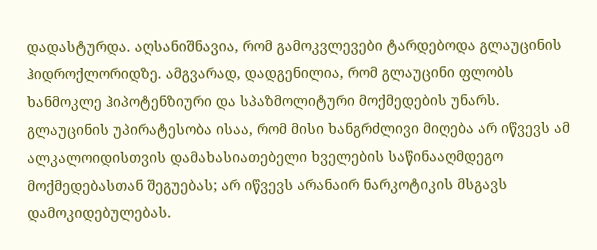დადასტურდა. აღსანიშნავია, რომ გამოკვლევები ტარდებოდა გლაუცინის ჰიდროქლორიდზე. ამგვარად, დადგენილია, რომ გლაუცინი ფლობს ხანმოკლე ჰიპოტენზიური და სპაზმოლიტური მოქმედების უნარს. გლაუცინის უპირატესობა ისაა, რომ მისი ხანგრძლივი მიღება არ იწვევს ამ ალკალოიდისთვის დამახასიათებელი ხველების საწინააღმდეგო მოქმედებასთან შეგუებას; არ იწვევს არანაირ ნარკოტიკის მსგავს დამოკიდებულებას.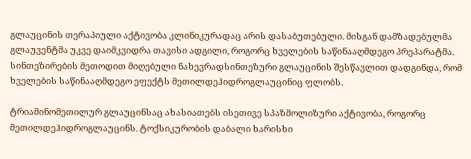გლაუცინის თერაპიული აქტივობა კლინიკურადაც არის დასაბუთებული. მისგან დამზადებულმა გლაუვენტმა უკვე დაიმკვიდრა თავისი ადგილი, როგორც ხველების საწინააღმდეგო პრეპარატმა.
სინთეზირების მეთოდით მიღებული ნახევრადსინთეზური გლაუცინის შესწავლით დადგინდა, რომ ხველების საწინააღმდეგო ეფექტს მეთილდეჰიდროგლაუცინიც ფლობს.

ტრიამინომეთილურ გლაუცინსაც ახასიათებს ისეთივე სპაზმოლიზური აქტივობა, როგორც მეთილდეჰიდროგლაუცინს. ტოქსიკურობის დაბალი ხარისხი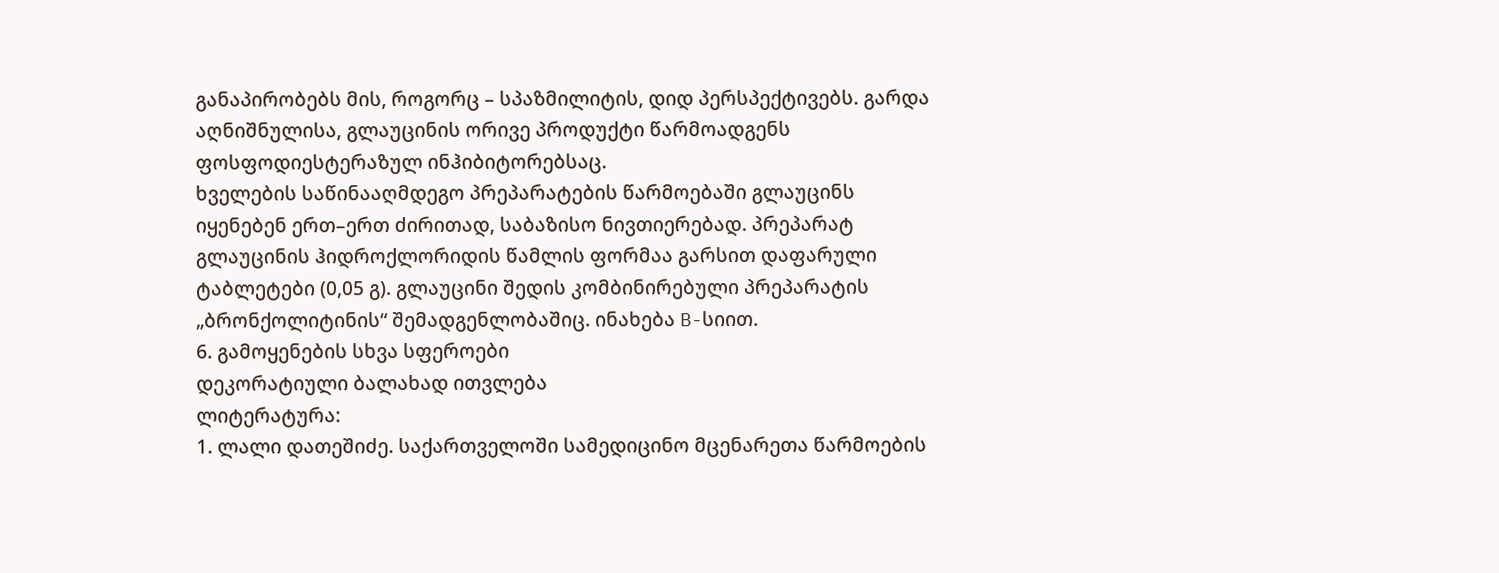განაპირობებს მის, როგორც – სპაზმილიტის, დიდ პერსპექტივებს. გარდა აღნიშნულისა, გლაუცინის ორივე პროდუქტი წარმოადგენს ფოსფოდიესტერაზულ ინჰიბიტორებსაც.
ხველების საწინააღმდეგო პრეპარატების წარმოებაში გლაუცინს იყენებენ ერთ–ერთ ძირითად, საბაზისო ნივთიერებად. პრეპარატ გლაუცინის ჰიდროქლორიდის წამლის ფორმაა გარსით დაფარული ტაბლეტები (0,05 გ). გლაუცინი შედის კომბინირებული პრეპარატის „ბრონქოლიტინის“ შემადგენლობაშიც. ინახება B-სიით.
6. გამოყენების სხვა სფეროები
დეკორატიული ბალახად ითვლება
ლიტერატურა:
1. ლალი დათეშიძე. საქართველოში სამედიცინო მცენარეთა წარმოების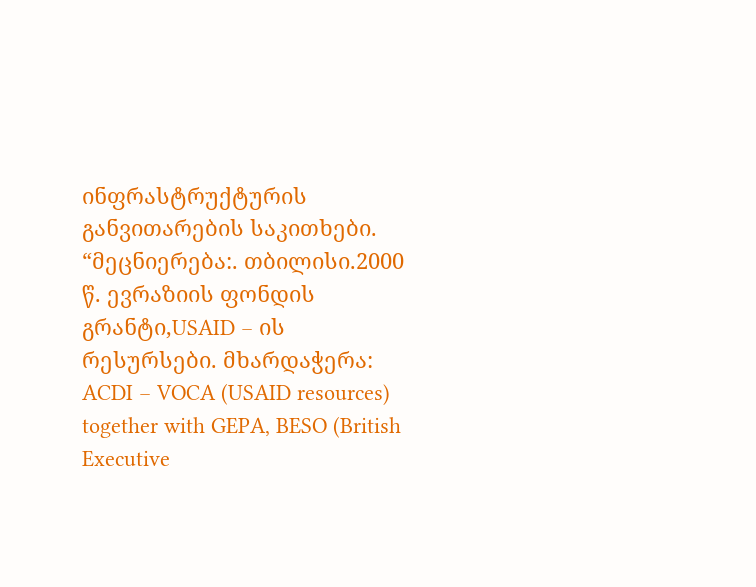ინფრასტრუქტურის განვითარების საკითხები. “მეცნიერება:. თბილისი.2000 წ. ევრაზიის ფონდის გრანტი,USAID – ის რესურსები. მხარდაჭერა: ACDI – VOCA (USAID resources) together with GEPA, BESO (British Executive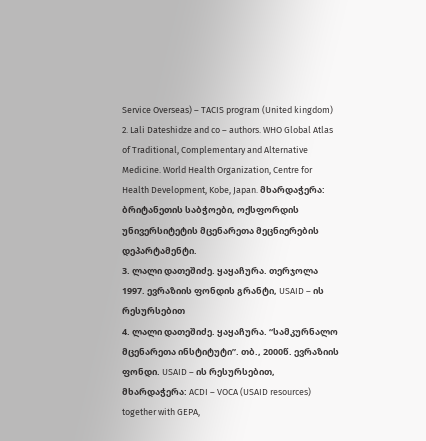Service Overseas) – TACIS program (United kingdom)
2. Lali Dateshidze and co – authors. WHO Global Atlas of Traditional, Complementary and Alternative Medicine. World Health Organization, Centre for Health Development, Kobe, Japan. მხარდაჭერა: ბრიტანეთის საბჭოები, ოქსფორდის უნივერსიტეტის მცენარეთა მეცნიერების დეპარტამენტი.
3. ლალი დათეშიძე. ყაყაჩურა. თერჯოლა 1997. ევრაზიის ფონდის გრანტი, USAID – ის რესურსებით
4. ლალი დათეშიძე. ყაყაჩურა. “სამკურნალო მცენარეთა ინსტიტუტი”. თბ., 2000წ. ევრაზიის ფონდი. USAID – ის რესურსებით, მხარდაჭერა: ACDI – VOCA (USAID resources) together with GEPA,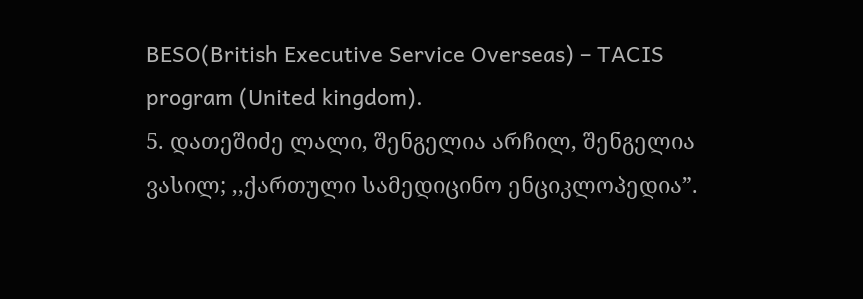BESO(British Executive Service Overseas) – TACIS program (United kingdom).
5. დათეშიძე ლალი, შენგელია არჩილ, შენგელია ვასილ; ,,ქართული სამედიცინო ენციკლოპედია”.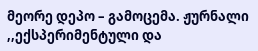მეორე დეპო – გამოცემა. ჟურნალი ,,ექსპერიმენტული და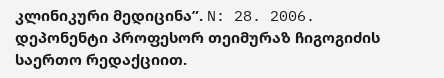კლინიკური მედიცინა”. N: 28. 2006. დეპონენტი პროფესორ თეიმურაზ ჩიგოგიძის საერთო რედაქციით.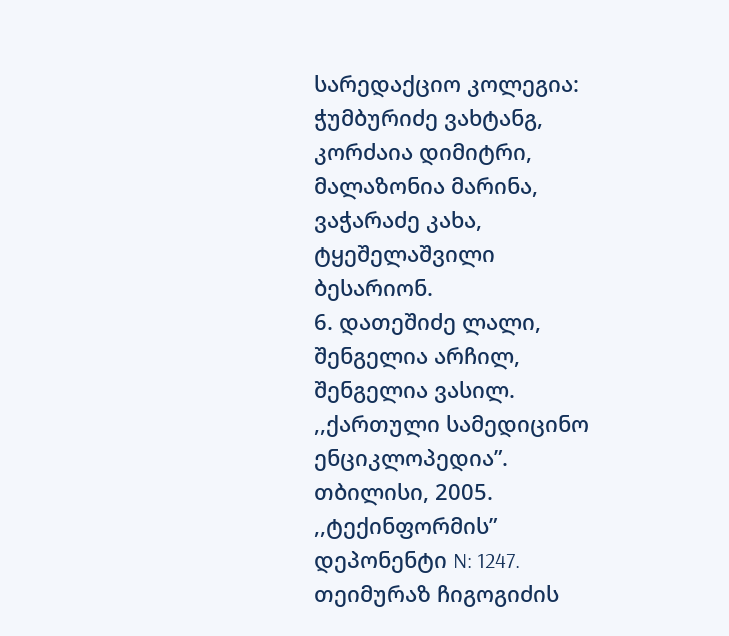სარედაქციო კოლეგია: ჭუმბურიძე ვახტანგ, კორძაია დიმიტრი, მალაზონია მარინა, ვაჭარაძე კახა, ტყეშელაშვილი ბესარიონ.
6. დათეშიძე ლალი, შენგელია არჩილ, შენგელია ვასილ. ,,ქართული სამედიცინო ენციკლოპედია”. თბილისი, 2005. ,,ტექინფორმის” დეპონენტი N: 1247. თეიმურაზ ჩიგოგიძის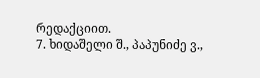რედაქციით.
7. ხიდაშელი შ., პაპუნიძე ვ.,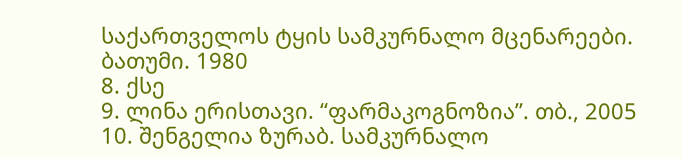საქართველოს ტყის სამკურნალო მცენარეები. ბათუმი. 1980
8. ქსე
9. ლინა ერისთავი. “ფარმაკოგნოზია”. თბ., 2005
10. შენგელია ზურაბ. სამკურნალო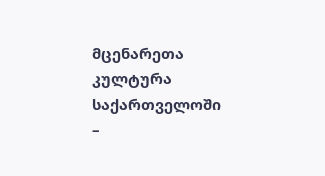მცენარეთა კულტურა საქართველოში –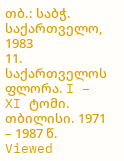თბ.: საბჭ. საქართველო, 1983
11. საქართველოს ფლორა. I – XI ტომი. თბილისი. 1971 – 1987 წ.
Viewed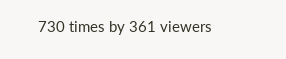730 times by 361 viewers